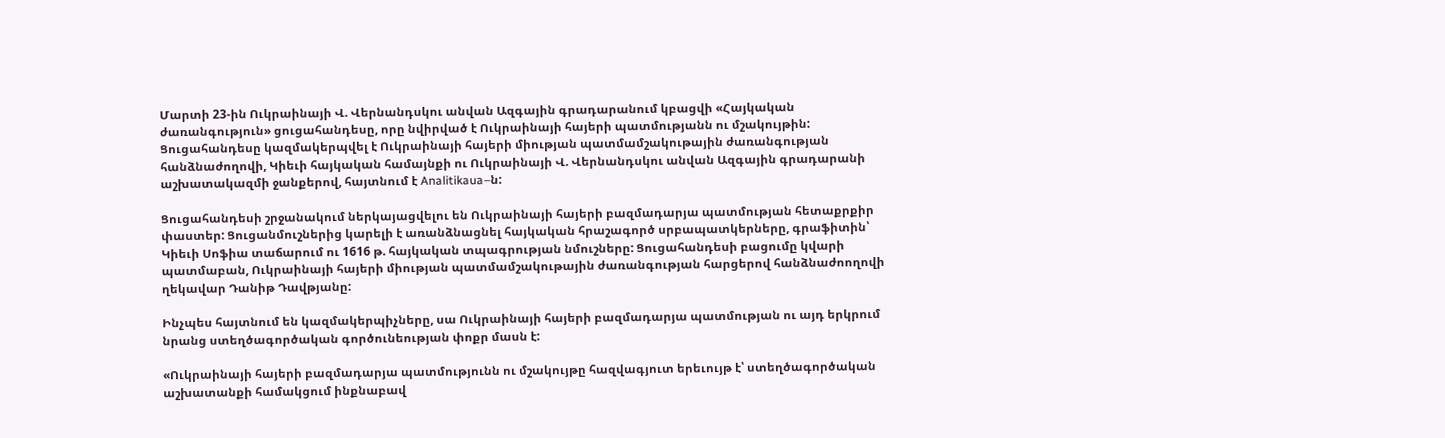Մարտի 23-ին Ուկրաինայի Վ. Վերնանդսկու անվան Ազգային գրադարանում կբացվի «Հայկական ժառանգություն» ցուցահանդեսը, որը նվիրված է Ուկրաինայի հայերի պատմությանն ու մշակույթին: Ցուցահանդեսը կազմակերպվել է Ուկրաինայի հայերի միության պատմամշակութային ժառանգության հանձնաժողովի, Կիեւի հայկական համայնքի ու Ուկրաինայի Վ. Վերնանդսկու անվան Ազգային գրադարանի աշխատակազմի ջանքերով, հայտնում է Analitikaua–ն:

Ցուցահանդեսի շրջանակում ներկայացվելու են Ուկրաինայի հայերի բազմադարյա պատմության հետաքրքիր փաստեր: Ցուցանմուշներից կարելի է առանձնացնել հայկական հրաշագործ սրբապատկերները, գրաֆիտին՝ Կիեւի Սոֆիա տաճարում ու 1616 թ. հայկական տպագրության նմուշները: Ցուցահանդեսի բացումը կվարի պատմաբան, Ուկրաինայի հայերի միության պատմամշակութային ժառանգության հարցերով հանձնաժոողովի ղեկավար Դանիթ Դավթյանը:

Ինչպես հայտնում են կազմակերպիչները, սա Ուկրաինայի հայերի բազմադարյա պատմության ու այդ երկրում նրանց ստեղծագործական գործունեության փոքր մասն է:

«Ուկրաինայի հայերի բազմադարյա պատմությունն ու մշակույթը հազվագյուտ երեւույթ է՝ ստեղծագործական աշխատանքի համակցում ինքնաբավ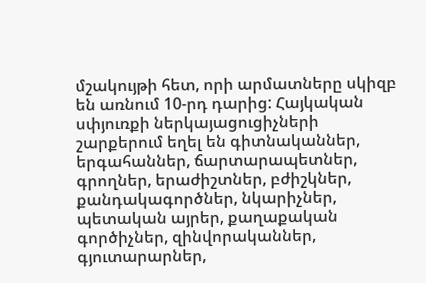մշակույթի հետ, որի արմատները սկիզբ են առնում 10-րդ դարից: Հայկական սփյուռքի ներկայացուցիչների շարքերում եղել են գիտնականներ, երգահաններ, ճարտարապետներ, գրողներ, երաժիշտներ, բժիշկներ, քանդակագործներ, նկարիչներ, պետական այրեր, քաղաքական գործիչներ, զինվորականներ, գյուտարարներ,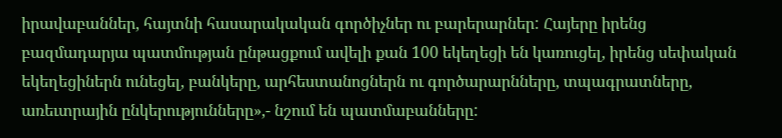իրավաբաններ, հայտնի հասարակական գործիչներ ու բարերարներ: Հայերը իրենց բազմադարյա պատմության ընթացքում ավելի քան 100 եկեղեցի են կառուցել, իրենց սեփական եկեղեցիներն ունեցել, բանկերը, արհեստանոցներն ու գործարարնները, տպագրատները, առեւտրային ընկերությունները»,- նշում են պատմաբանները: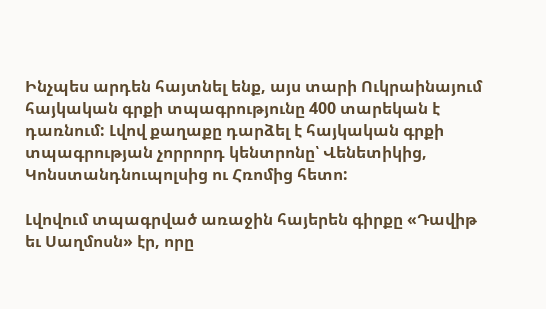Ինչպես արդեն հայտնել ենք, այս տարի Ուկրաինայում հայկական գրքի տպագրությունը 400 տարեկան է դառնում: Լվով քաղաքը դարձել է հայկական գրքի տպագրության չորրորդ կենտրոնը՝ Վենետիկից, Կոնստանդնուպոլսից ու Հռոմից հետո:

Լվովում տպագրված առաջին հայերեն գիրքը «Դավիթ եւ Սաղմոսն» էր, որը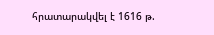հրատարակվել է 1616 թ.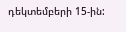դեկտեմբերի 15-ին: